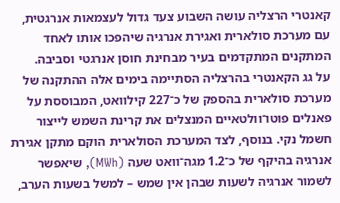קאנטרי הרצליה עושה השבוע צעד גדול לעצמאות אנרגטית, עם מערכת סולארית ואגירת אנרגיה שיהפכו אותו לאחד המתקנים המתקדמים בעיר מבחינת חוסן אנרגטי וסביבה.
על גג הקאנטרי בהרצליה הסתיימה בימים אלה ההתקנה של מערכת סולארית בהספק של כ־227 קילוואט, המבוססת על פאנלים פוטו־וולטאיים המנצלים את קרינת השמש לייצור חשמל נקי. בנוסף, לצד המערכת הסולארית הוקם מתקן אגירת אנרגיה בהיקף של כ־1.2 מגה־וואט שעה (MWh), שיאפשר לשמור אנרגיה לשעות שבהן אין שמש – למשל בשעות הערב,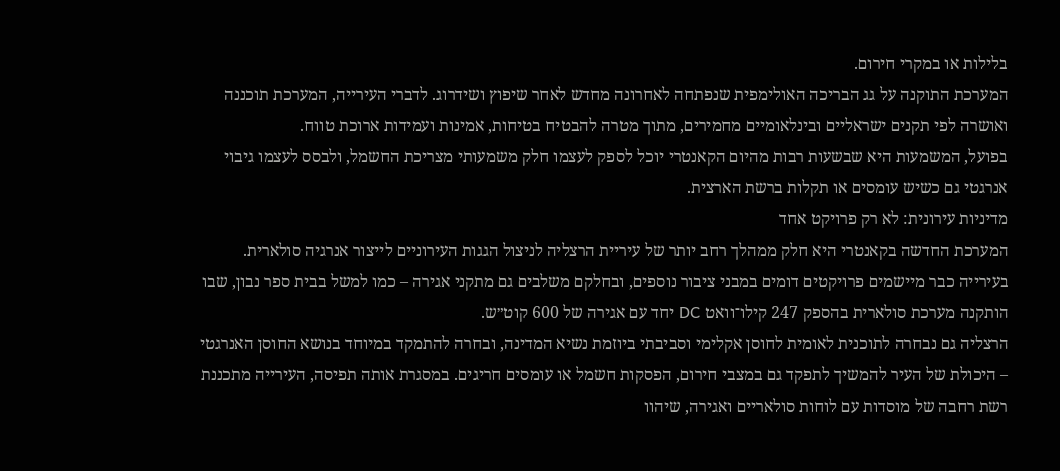בלילות או במקרי חירום.
המערכת התוקנה על גג הבריכה האולימפית שנפתחה לאחרונה מחדש לאחר שיפוץ ושידרוג. לדברי העירייה, המערכת תוכננה ואושרה לפי תקנים ישראליים ובינלאומיים מחמירים, מתוך מטרה להבטיח בטיחות, אמינות ועמידות ארוכת טווח.
בפועל, המשמעות היא שבשעות רבות מהיום הקאנטרי יוכל לספק לעצמו חלק משמעותי מצריכת החשמל, ולבסס לעצמו גיבוי אנרגטי גם כשיש עומסים או תקלות ברשת הארצית.
מדיניות עירונית: לא רק פרויקט אחד
המערכת החדשה בקאנטרי היא חלק ממהלך רחב יותר של עיריית הרצליה לניצול הגגות העירוניים לייצור אנרגיה סולארית. בעירייה כבר מיישמים פרויקטים דומים במבני ציבור נוספים, ובחלקם משלבים גם מתקני אגירה – כמו למשל בבית ספר נבון, שבו הותקנה מערכת סולארית בהספק 247 קילו־וואט DC יחד עם אגירה של 600 קוט״ש.
הרצליה גם נבחרה לתוכנית לאומית לחוסן אקלימי וסביבתי ביוזמת נשיא המדינה, ובחרה להתמקד במיוחד בנושא החוסן האנרגטי – היכולת של העיר להמשיך לתפקד גם במצבי חירום, הפסקות חשמל או עומסים חריגים. במסגרת אותה תפיסה, העירייה מתכננת רשת רחבה של מוסדות עם לוחות סולאריים ואגירה, שיהוו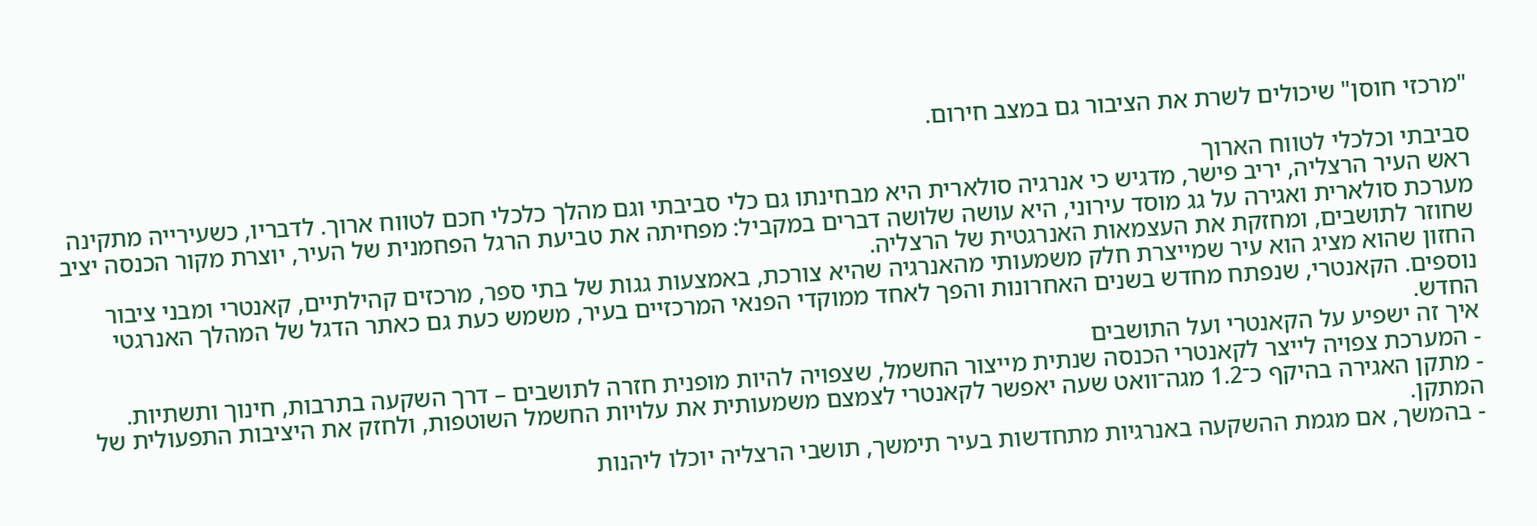"מרכזי חוסן" שיכולים לשרת את הציבור גם במצב חירום.

סביבתי וכלכלי לטווח הארוך
ראש העיר הרצליה, יריב פישר, מדגיש כי אנרגיה סולארית היא מבחינתו גם כלי סביבתי וגם מהלך כלכלי חכם לטווח ארוך. לדבריו, כשעירייה מתקינה מערכת סולארית ואגירה על גג מוסד עירוני, היא עושה שלושה דברים במקביל: מפחיתה את טביעת הרגל הפחמנית של העיר, יוצרת מקור הכנסה יציב שחוזר לתושבים, ומחזקת את העצמאות האנרגטית של הרצליה.
החזון שהוא מציג הוא עיר שמייצרת חלק משמעותי מהאנרגיה שהיא צורכת, באמצעות גגות של בתי ספר, מרכזים קהילתיים, קאנטרי ומבני ציבור נוספים. הקאנטרי, שנפתח מחדש בשנים האחרונות והפך לאחד ממוקדי הפנאי המרכזיים בעיר, משמש כעת גם כאתר הדגל של המהלך האנרגטי החדש.
איך זה ישפיע על הקאנטרי ועל התושבים
- המערכת צפויה לייצר לקאנטרי הכנסה שנתית מייצור החשמל, שצפויה להיות מופנית חזרה לתושבים – דרך השקעה בתרבות, חינוך ותשתיות.
- מתקן האגירה בהיקף כ־1.2 מגה־וואט שעה יאפשר לקאנטרי לצמצם משמעותית את עלויות החשמל השוטפות, ולחזק את היציבות התפעולית של המתקן.
- בהמשך, אם מגמת ההשקעה באנרגיות מתחדשות בעיר תימשך, תושבי הרצליה יוכלו ליהנות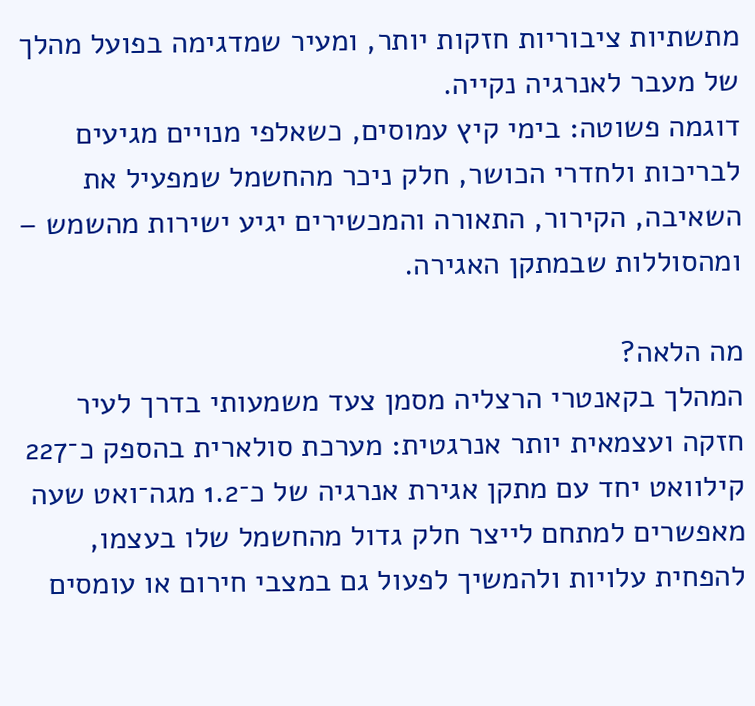מתשתיות ציבוריות חזקות יותר, ומעיר שמדגימה בפועל מהלך של מעבר לאנרגיה נקייה.
דוגמה פשוטה: בימי קיץ עמוסים, כשאלפי מנויים מגיעים לבריכות ולחדרי הכושר, חלק ניכר מהחשמל שמפעיל את השאיבה, הקירור, התאורה והמכשירים יגיע ישירות מהשמש – ומהסוללות שבמתקן האגירה.

מה הלאה?
המהלך בקאנטרי הרצליה מסמן צעד משמעותי בדרך לעיר חזקה ועצמאית יותר אנרגטית: מערכת סולארית בהספק כ־227 קילוואט יחד עם מתקן אגירת אנרגיה של כ־1.2 מגה־ואט שעה מאפשרים למתחם לייצר חלק גדול מהחשמל שלו בעצמו, להפחית עלויות ולהמשיך לפעול גם במצבי חירום או עומסים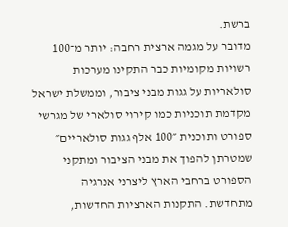ברשת.
מדובר על מגמה ארצית רחבה: יותר מ־100 רשויות מקומיות כבר התקינו מערכות סולאריות על גגות מבני ציבור, וממשלת ישראל מקדמת תוכניות כמו קירוי סולארי של מגרשי ספורט ותוכנית ״100 אלף גגות סולאריים״ שמטרתן להפוך את מבני הציבור ומתקני הספורט ברחבי הארץ ליצרני אנרגיה מתחדשת. התקנות הארציות החדשות,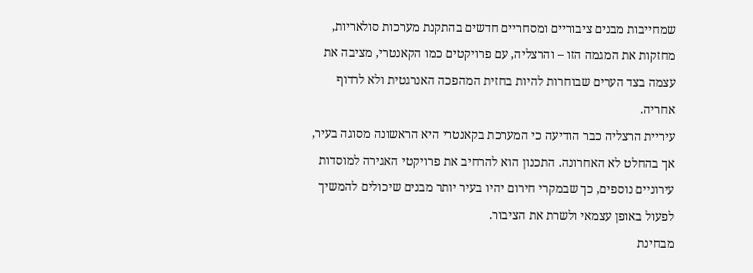שמחייבות מבנים ציבוריים ומסחריים חדשים בהתקנת מערכות סולאריות, מחזקות את המגמה הזו – והרצליה, עם פרויקטים כמו הקאנטרי, מציבה את עצמה בצד הערים שבוחרות להיות בחזית המהפכה האנרגטית ולא לרדוף אחריה.
עיריית הרצליה כבר הודיעה כי המערכת בקאנטרי היא הראשונה מסוגה בעיר, אך בהחלט לא האחרונה. התכנון הוא להרחיב את פרויקטי האגירה למוסדות עירוניים נוספים, כך שבמקרי חירום יהיו בעיר יותר מבנים שיכולים להמשיך לפעול באופן עצמאי ולשרת את הציבור.
מבחינת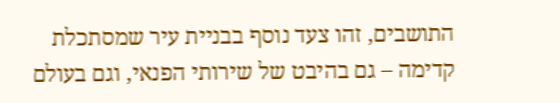התושבים, זהו צעד נוסף בבניית עיר שמסתכלת קדימה – גם בהיבט של שירותי הפנאי, וגם בעולם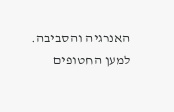האנרגיה והסביבה.
למען החטופים